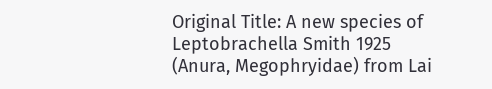Original Title: A new species of Leptobrachella Smith 1925 (Anura, Megophryidae) from Lai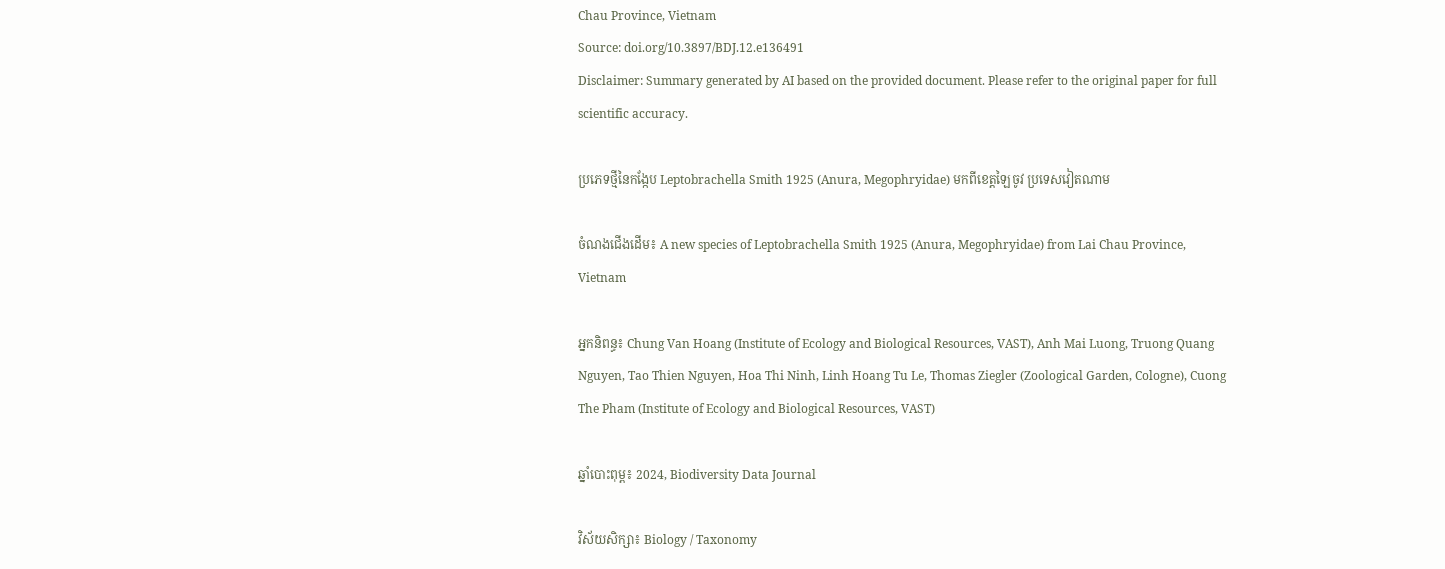Chau Province, Vietnam
Source: doi.org/10.3897/BDJ.12.e136491
Disclaimer: Summary generated by AI based on the provided document. Please refer to the original paper for full scientific accuracy.

ប្រភេទថ្មីនៃកង្កែប Leptobrachella Smith 1925 (Anura, Megophryidae) មកពីខេត្តឡៃចូវ ប្រទេសវៀតណាម

ចំណងជើងដើម៖ A new species of Leptobrachella Smith 1925 (Anura, Megophryidae) from Lai Chau Province, Vietnam

អ្នកនិពន្ធ៖ Chung Van Hoang (Institute of Ecology and Biological Resources, VAST), Anh Mai Luong, Truong Quang Nguyen, Tao Thien Nguyen, Hoa Thi Ninh, Linh Hoang Tu Le, Thomas Ziegler (Zoological Garden, Cologne), Cuong The Pham (Institute of Ecology and Biological Resources, VAST)

ឆ្នាំបោះពុម្ព៖ 2024, Biodiversity Data Journal

វិស័យសិក្សា៖ Biology / Taxonomy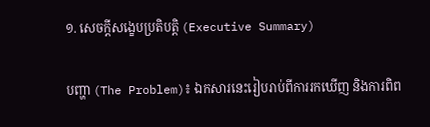១. សេចក្តីសង្ខេបប្រតិបត្តិ (Executive Summary)

បញ្ហា (The Problem)៖ ឯកសារនេះរៀបរាប់ពីការរកឃើញ និងការពិព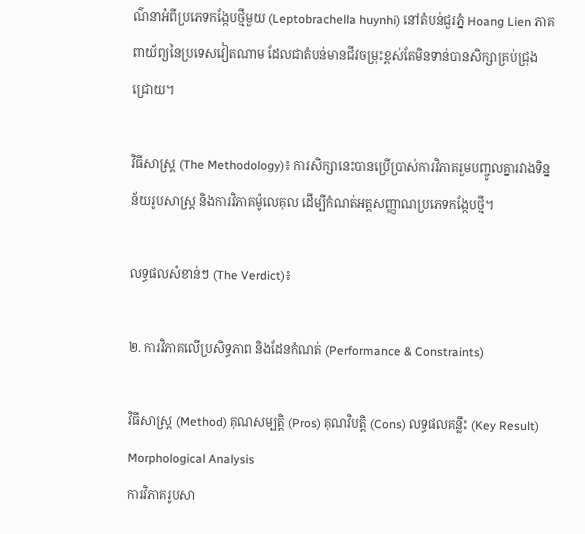ណ៌នាអំពីប្រភេទកង្កែបថ្មីមួយ (Leptobrachella huynhi) នៅតំបន់ជួរភ្នំ Hoang Lien ភាគពាយ័ព្យនៃប្រទេសវៀតណាម ដែលជាតំបន់មានជីវចម្រុះខ្ពស់តែមិនទាន់បានសិក្សាគ្រប់ជ្រុងជ្រោយ។

វិធីសាស្ត្រ (The Methodology)៖ ការសិក្សានេះបានប្រើប្រាស់ការវិភាគរួមបញ្ចូលគ្នារវាងទិន្នន័យរូបសាស្ត្រ និងការវិភាគម៉ូលេគុល ដើម្បីកំណត់អត្តសញ្ញាណប្រភេទកង្កែបថ្មី។

លទ្ធផលសំខាន់ៗ (The Verdict)៖

២. ការវិភាគលើប្រសិទ្ធភាព និងដែនកំណត់ (Performance & Constraints)

វិធីសាស្ត្រ (Method) គុណសម្បត្តិ (Pros) គុណវិបត្តិ (Cons) លទ្ធផលគន្លឹះ (Key Result)
Morphological Analysis
ការវិភាគរូបសា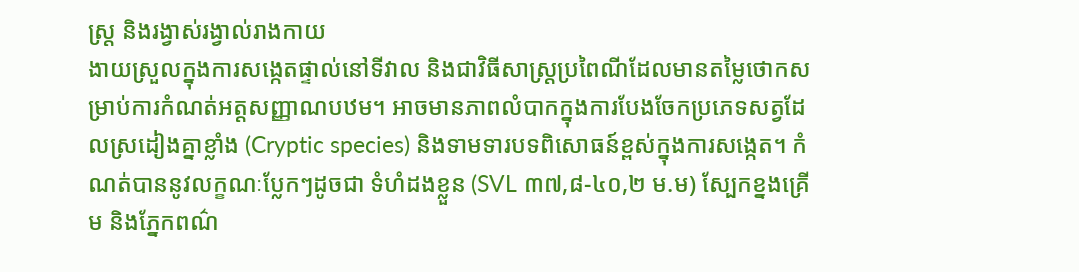ស្ត្រ និងរង្វាស់រង្វាល់រាងកាយ
ងាយស្រួលក្នុងការសង្កេតផ្ទាល់នៅទីវាល និងជាវិធីសាស្ត្រប្រពៃណីដែលមានតម្លៃថោកសម្រាប់ការកំណត់អត្តសញ្ញាណបឋម។ អាចមានភាពលំបាកក្នុងការបែងចែកប្រភេទសត្វដែលស្រដៀងគ្នាខ្លាំង (Cryptic species) និងទាមទារបទពិសោធន៍ខ្ពស់ក្នុងការសង្កេត។ កំណត់បាននូវលក្ខណៈប្លែកៗដូចជា ទំហំដងខ្លួន (SVL ៣៧,៨-៤០,២ ម.ម) ស្បែកខ្នងគ្រើម និងភ្នែកពណ៌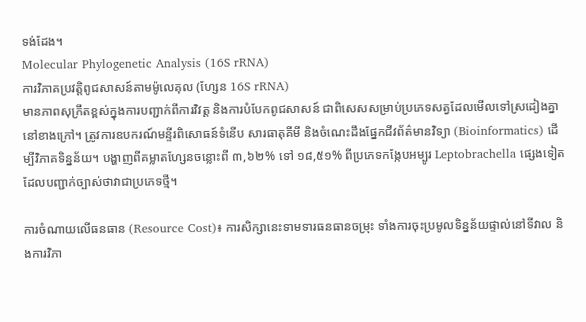ទង់ដែង។
Molecular Phylogenetic Analysis (16S rRNA)
ការវិភាគប្រវត្តិពូជសាសន៍តាមម៉ូលេគុល (ហ្សែន 16S rRNA)
មានភាពសុក្រឹតខ្ពស់ក្នុងការបញ្ជាក់ពីការវិវត្ត និងការបំបែកពូជសាសន៍ ជាពិសេសសម្រាប់ប្រភេទសត្វដែលមើលទៅស្រដៀងគ្នានៅខាងក្រៅ។ ត្រូវការឧបករណ៍មន្ទីរពិសោធន៍ទំនើប សារធាតុគីមី និងចំណេះដឹងផ្នែកជីវព័ត៌មានវិទ្យា (Bioinformatics) ដើម្បីវិភាគទិន្នន័យ។ បង្ហាញពីគម្លាតហ្សែនចន្លោះពី ៣,៦២% ទៅ ១៨,៥១% ពីប្រភេទកង្កែបអម្បូរ Leptobrachella ផ្សេងទៀត ដែលបញ្ជាក់ច្បាស់ថាវាជាប្រភេទថ្មី។

ការចំណាយលើធនធាន (Resource Cost)៖ ការសិក្សានេះទាមទារធនធានចម្រុះ ទាំងការចុះប្រមូលទិន្នន័យផ្ទាល់នៅទីវាល និងការវិភា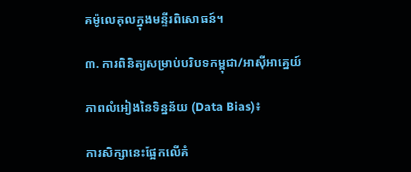គម៉ូលេគុលក្នុងមន្ទីរពិសោធន៍។

៣. ការពិនិត្យសម្រាប់បរិបទកម្ពុជា/អាស៊ីអាគ្នេយ៍

ភាពលំអៀងនៃទិន្នន័យ (Data Bias)៖

ការសិក្សានេះផ្អែកលើគំ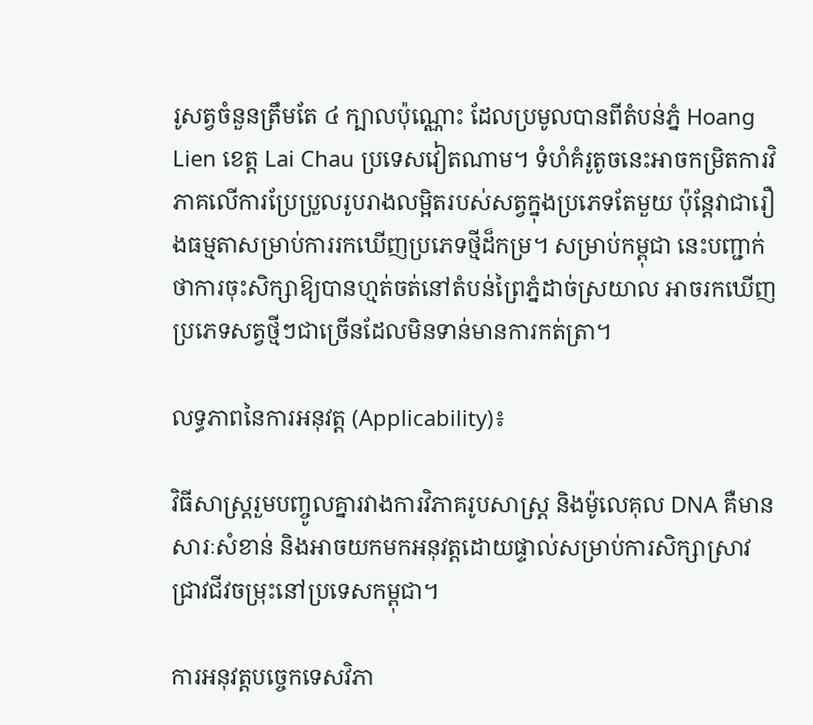រូសត្វចំនួនត្រឹមតែ ៤ ក្បាលប៉ុណ្ណោះ ដែលប្រមូលបានពីតំបន់ភ្នំ Hoang Lien ខេត្ត Lai Chau ប្រទេសវៀតណាម។ ទំហំគំរូតូចនេះអាចកម្រិតការវិភាគលើការប្រែប្រួលរូបរាងលម្អិតរបស់សត្វក្នុងប្រភេទតែមួយ ប៉ុន្តែវាជារឿងធម្មតាសម្រាប់ការរកឃើញប្រភេទថ្មីដ៏កម្រ។ សម្រាប់កម្ពុជា នេះបញ្ជាក់ថាការចុះសិក្សាឱ្យបានហ្មត់ចត់នៅតំបន់ព្រៃភ្នំដាច់ស្រយាល អាចរកឃើញប្រភេទសត្វថ្មីៗជាច្រើនដែលមិនទាន់មានការកត់ត្រា។

លទ្ធភាពនៃការអនុវត្ត (Applicability)៖

វិធីសាស្ត្ររួមបញ្ចូលគ្នារវាងការវិភាគរូបសាស្ត្រ និងម៉ូលេគុល DNA គឺមានសារៈសំខាន់ និងអាចយកមកអនុវត្តដោយផ្ទាល់សម្រាប់ការសិក្សាស្រាវជ្រាវជីវចម្រុះនៅប្រទេសកម្ពុជា។

ការអនុវត្តបច្ចេកទេសវិភា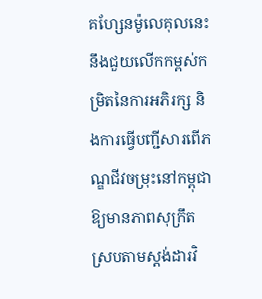គហ្សែនម៉ូលេគុលនេះ នឹងជួយលើកកម្ពស់កម្រិតនៃការអភិរក្ស និងការធ្វើបញ្ជីសារពើភណ្ឌជីវចម្រុះនៅកម្ពុជាឱ្យមានភាពសុក្រឹតស្របតាមស្តង់ដារវិ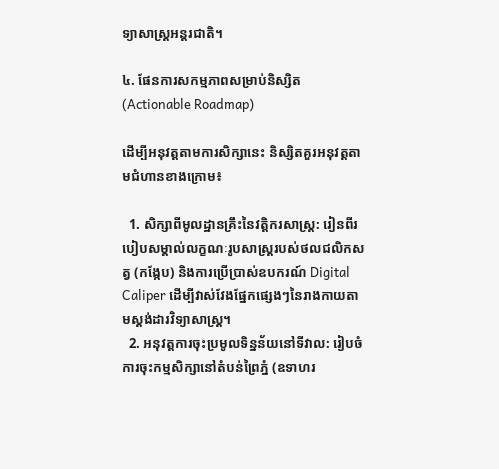ទ្យាសាស្ត្រអន្តរជាតិ។

៤. ផែនការសកម្មភាពសម្រាប់និស្សិត (Actionable Roadmap)

ដើម្បីអនុវត្តតាមការសិក្សានេះ និស្សិតគួរអនុវត្តតាមជំហានខាងក្រោម៖

  1. សិក្សាពីមូលដ្ឋានគ្រឹះនៃវត្តិករសាស្ត្រ: រៀនពីរបៀបសម្គាល់លក្ខណៈរូបសាស្ត្ររបស់ថលជលិកសត្វ (កង្កែប) និងការប្រើប្រាស់ឧបករណ៍ Digital Caliper ដើម្បីវាស់វែងផ្នែកផ្សេងៗនៃរាងកាយតាមស្តង់ដារវិទ្យាសាស្ត្រ។
  2. អនុវត្តការចុះប្រមូលទិន្នន័យនៅទីវាល: រៀបចំការចុះកម្មសិក្សានៅតំបន់ព្រៃភ្នំ (ឧទាហរ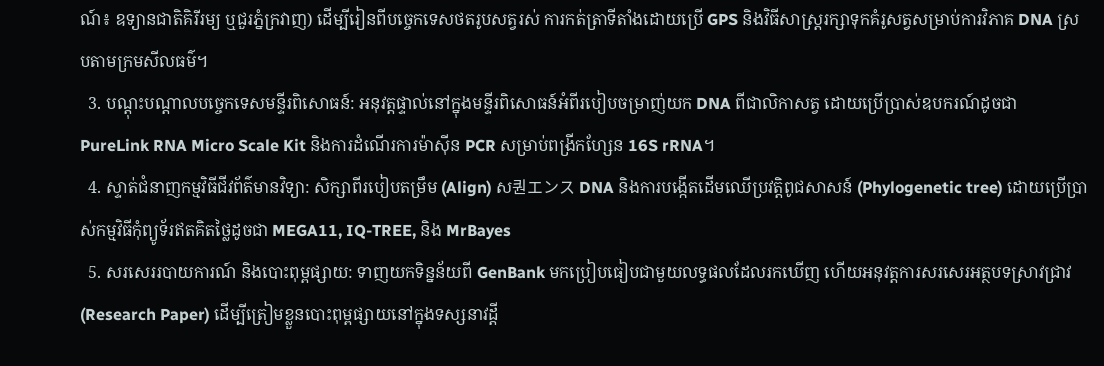ណ៍៖ ឧទ្យានជាតិគិរីរម្យ ឬជួរភ្នំក្រវាញ) ដើម្បីរៀនពីបច្ចេកទេសថតរូបសត្វរស់ ការកត់ត្រាទីតាំងដោយប្រើ GPS និងវិធីសាស្ត្ររក្សាទុកគំរូសត្វសម្រាប់ការវិភាគ DNA ស្របតាមក្រមសីលធម៌។
  3. បណ្ដុះបណ្ដាលបច្ចេកទេសមន្ទីរពិសោធន៍: អនុវត្តផ្ទាល់នៅក្នុងមន្ទីរពិសោធន៍អំពីរបៀបចម្រាញ់យក DNA ពីជាលិកាសត្វ ដោយប្រើប្រាស់ឧបករណ៍ដូចជា PureLink RNA Micro Scale Kit និងការដំណើរការម៉ាស៊ីន PCR សម្រាប់ពង្រីកហ្សែន 16S rRNA។
  4. ស្ទាត់ជំនាញកម្មវិធីជីវព័ត៌មានវិទ្យា: សិក្សាពីរបៀបតម្រឹម (Align) ស퀀エンス DNA និងការបង្កើតដើមឈើប្រវត្តិពូជសាសន៍ (Phylogenetic tree) ដោយប្រើប្រាស់កម្មវិធីកុំព្យូទ័រឥតគិតថ្លៃដូចជា MEGA11, IQ-TREE, និង MrBayes
  5. សរសេររបាយការណ៍ និងបោះពុម្ពផ្សាយ: ទាញយកទិន្នន័យពី GenBank មកប្រៀបធៀបជាមួយលទ្ធផលដែលរកឃើញ ហើយអនុវត្តការសរសេរអត្ថបទស្រាវជ្រាវ (Research Paper) ដើម្បីត្រៀមខ្លួនបោះពុម្ពផ្សាយនៅក្នុងទស្សនាវដ្ដី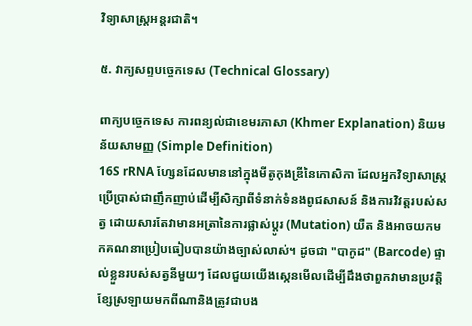វិទ្យាសាស្ត្រអន្តរជាតិ។

៥. វាក្យសព្ទបច្ចេកទេស (Technical Glossary)

ពាក្យបច្ចេកទេស ការពន្យល់ជាខេមរភាសា (Khmer Explanation) និយមន័យសាមញ្ញ (Simple Definition)
16S rRNA ហ្សែនដែលមាននៅក្នុងមីតូកុងឌ្រីនៃកោសិកា ដែលអ្នកវិទ្យាសាស្ត្រប្រើប្រាស់ជាញឹកញាប់ដើម្បីសិក្សាពីទំនាក់ទំនងពូជសាសន៍ និងការវិវត្តរបស់សត្វ ដោយសារតែវាមានអត្រានៃការផ្លាស់ប្តូរ (Mutation) យឺត និងអាចយកមកគណនាប្រៀបធៀបបានយ៉ាងច្បាស់លាស់។ ដូចជា "បាកូដ" (Barcode) ផ្ទាល់ខ្លួនរបស់សត្វនីមួយៗ ដែលជួយយើងស្កេនមើលដើម្បីដឹងថាពួកវាមានប្រវត្តិខ្សែស្រឡាយមកពីណានិងត្រូវជាបង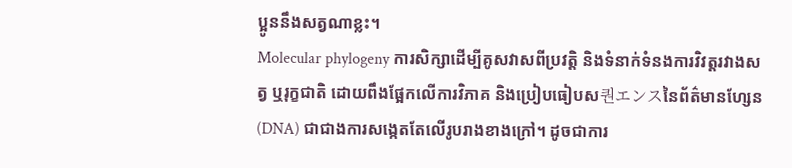ប្អូននឹងសត្វណាខ្លះ។
Molecular phylogeny ការសិក្សាដើម្បីគូសវាសពីប្រវត្តិ និងទំនាក់ទំនងការវិវត្តរវាងសត្វ ឬរុក្ខជាតិ ដោយពឹងផ្អែកលើការវិភាគ និងប្រៀបធៀបស퀀エンスនៃព័ត៌មានហ្សែន (DNA) ជាជាងការសង្កេតតែលើរូបរាងខាងក្រៅ។ ដូចជាការ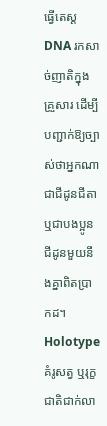ធ្វើតេស្ត DNA រកសាច់ញាតិក្នុងគ្រួសារ ដើម្បីបញ្ជាក់ឱ្យច្បាស់ថាអ្នកណាជាជីដូនជីតា ឬជាបងប្អូនជីដូនមួយនឹងគ្នាពិតប្រាកដ។
Holotype គំរូសត្វ ឬរុក្ខជាតិជាក់លា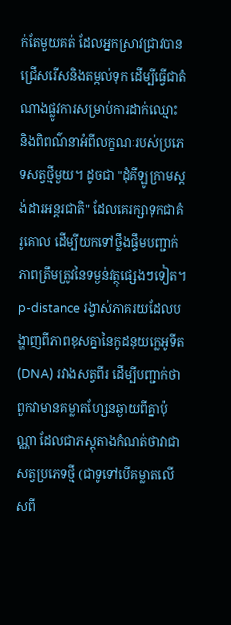ក់តែមួយគត់ ដែលអ្នកស្រាវជ្រាវបានជ្រើសរើសនិងតម្កល់ទុក ដើម្បីធ្វើជាតំណាងផ្លូវការសម្រាប់ការដាក់ឈ្មោះ និងពិពណ៌នាអំពីលក្ខណៈរបស់ប្រភេទសត្វថ្មីមួយ។ ដូចជា "ដុំគីឡូក្រាមស្តង់ដារអន្តរជាតិ" ដែលគេរក្សាទុកជាគំរូគោល ដើម្បីយកទៅថ្លឹងផ្ទឹមបញ្ជាក់ភាពត្រឹមត្រូវនៃទម្ងន់វត្ថុផ្សេងៗទៀត។
p-distance រង្វាស់ភាគរយដែលបង្ហាញពីភាពខុសគ្នានៃកូដនុយក្លេអូទីត (DNA) រវាងសត្វពីរ ដើម្បីបញ្ជាក់ថាពួកវាមានគម្លាតហ្សែនឆ្ងាយពីគ្នាប៉ុណ្ណា ដែលជាភស្តុតាងកំណត់ថាវាជាសត្វប្រភេទថ្មី (ជាទូទៅបើគម្លាតលើសពី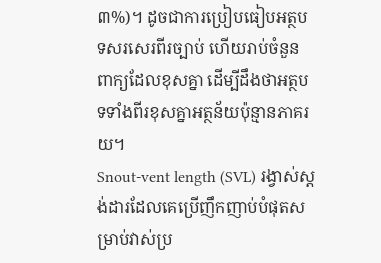៣%)។ ដូចជាការប្រៀបធៀបអត្ថបទសរសេរពីរច្បាប់ ហើយរាប់ចំនួនពាក្យដែលខុសគ្នា ដើម្បីដឹងថាអត្ថបទទាំងពីរខុសគ្នាអត្ថន័យប៉ុន្មានភាគរយ។
Snout-vent length (SVL) រង្វាស់ស្តង់ដារដែលគេប្រើញឹកញាប់បំផុតសម្រាប់វាស់ប្រ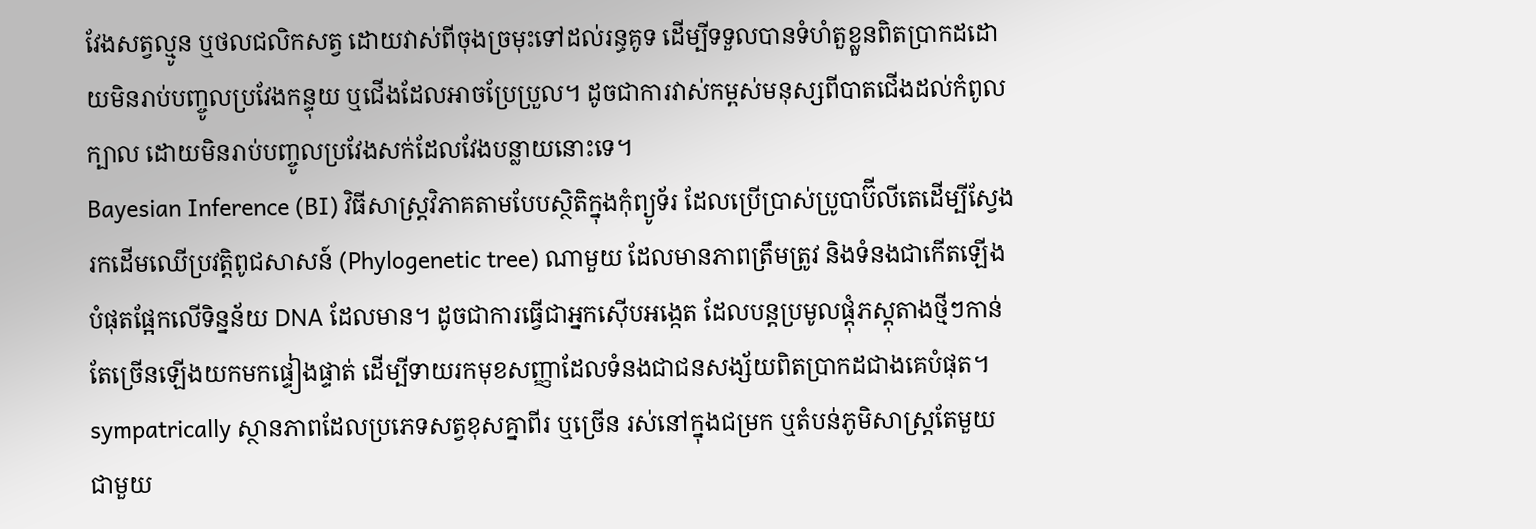វែងសត្វល្មូន ឬថលជលិកសត្វ ដោយវាស់ពីចុងច្រមុះទៅដល់រន្ធគូទ ដើម្បីទទួលបានទំហំតួខ្លួនពិតប្រាកដដោយមិនរាប់បញ្ចូលប្រវែងកន្ទុយ ឬជើងដែលអាចប្រែប្រួល។ ដូចជាការវាស់កម្ពស់មនុស្សពីបាតជើងដល់កំពូលក្បាល ដោយមិនរាប់បញ្ចូលប្រវែងសក់ដែលវែងបន្លាយនោះទេ។
Bayesian Inference (BI) វិធីសាស្ត្រវិភាគតាមបែបស្ថិតិក្នុងកុំព្យូទ័រ ដែលប្រើប្រាស់ប្រូបាប៊ីលីតេដើម្បីស្វែងរកដើមឈើប្រវត្តិពូជសាសន៍ (Phylogenetic tree) ណាមួយ ដែលមានភាពត្រឹមត្រូវ និងទំនងជាកើតឡើងបំផុតផ្អែកលើទិន្នន័យ DNA ដែលមាន។ ដូចជាការធ្វើជាអ្នកស៊ើបអង្កេត ដែលបន្តប្រមូលផ្តុំភស្តុតាងថ្មីៗកាន់តែច្រើនឡើងយកមកផ្ទៀងផ្ទាត់ ដើម្បីទាយរកមុខសញ្ញាដែលទំនងជាជនសង្ស័យពិតប្រាកដជាងគេបំផុត។
sympatrically ស្ថានភាពដែលប្រភេទសត្វខុសគ្នាពីរ ឬច្រើន រស់នៅក្នុងជម្រក ឬតំបន់ភូមិសាស្ត្រតែមួយជាមួយ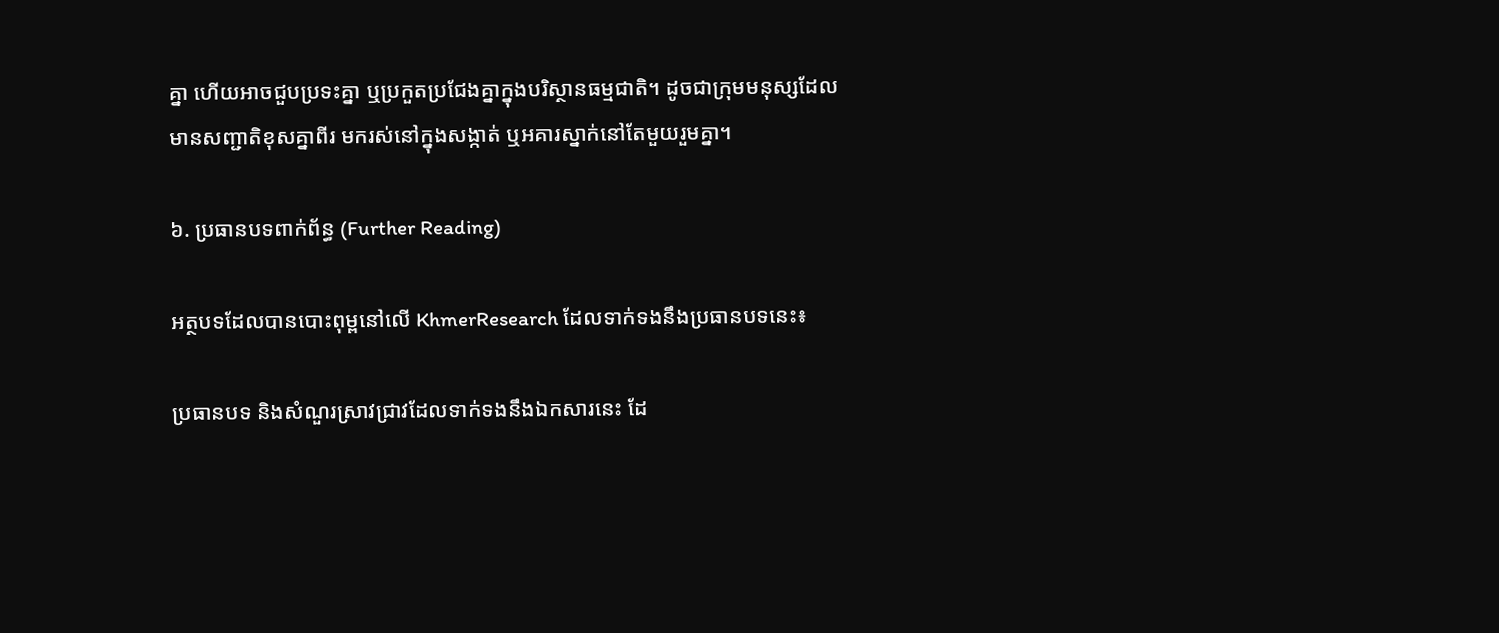គ្នា ហើយអាចជួបប្រទះគ្នា ឬប្រកួតប្រជែងគ្នាក្នុងបរិស្ថានធម្មជាតិ។ ដូចជាក្រុមមនុស្សដែលមានសញ្ជាតិខុសគ្នាពីរ មករស់នៅក្នុងសង្កាត់ ឬអគារស្នាក់នៅតែមួយរួមគ្នា។

៦. ប្រធានបទពាក់ព័ន្ធ (Further Reading)

អត្ថបទដែលបានបោះពុម្ពនៅលើ KhmerResearch ដែលទាក់ទងនឹងប្រធានបទនេះ៖

ប្រធានបទ និងសំណួរស្រាវជ្រាវដែលទាក់ទងនឹងឯកសារនេះ ដែ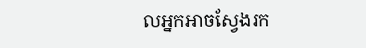លអ្នកអាចស្វែងរក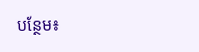បន្ថែម៖